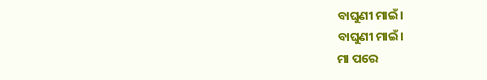ବାଘୁଣୀ ମାଇଁ।
ବାଘୁଣୀ ମାଇଁ।
ମା ପରେ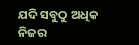ଯଦି ସବୁଠୁ ଅଧିକ ନିଜର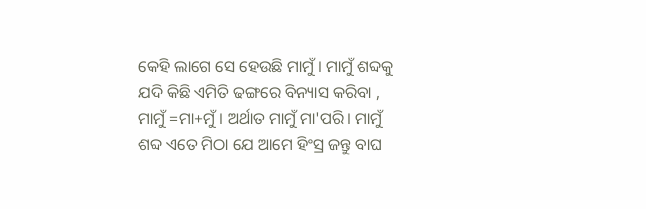କେହି ଲାଗେ ସେ ହେଉଛି ମାମୁଁ। ମାମୁଁ ଶବ୍ଦକୁ ଯଦି କିଛି ଏମିତି ଢଙ୍ଗରେ ବିନ୍ୟାସ କରିବା , ମାମୁଁ =ମା+ମୁଁ । ଅର୍ଥାତ ମାମୁଁ ମା'ପରି। ମାମୁଁ ଶବ୍ଦ ଏତେ ମିଠା ଯେ ଆମେ ହିଂସ୍ର ଜନ୍ତୁ ବାଘ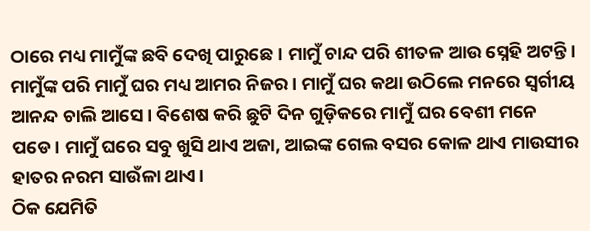ଠାରେ ମଧ୍ୟ ମାମୁଁଙ୍କ ଛବି ଦେଖି ପାରୁଛେ। ମାମୁଁ ଚାନ୍ଦ ପରି ଶୀତଳ ଆଉ ସ୍ନେହି ଅଟନ୍ତି। ମାମୁଁଙ୍କ ପରି ମାମୁଁ ଘର ମଧ୍ୟ ଆମର ନିଜର। ମାମୁଁ ଘର କଥା ଉଠିଲେ ମନରେ ସ୍ବର୍ଗୀୟ ଆନନ୍ଦ ଚାଲି ଆସେ। ବିଶେଷ କରି ଛୁଟି ଦିନ ଗୁଡ଼ିକରେ ମାମୁଁ ଘର ବେଶୀ ମନେ ପଡେ। ମାମୁଁ ଘରେ ସବୁ ଖୁସି ଥାଏ ଅଜା, ଆଇଙ୍କ ଗେଲ ବସର କୋଳ ଥାଏ ମାଉସୀର ହାତର ନରମ ସାଉଁଳା ଥାଏ।
ଠିକ ଯେମିତି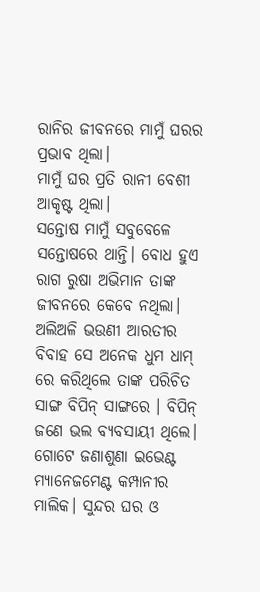ରାନିର ଜୀବନରେ ମାମୁଁ ଘରର ପ୍ରଭାବ ଥିଲା।
ମାମୁଁ ଘର ପ୍ରତି ରାନୀ ବେଶୀ ଆକୃଷ୍ଟ ଥିଲା।
ସନ୍ତୋଷ ମାମୁଁ ସବୁବେଳେ ସନ୍ତୋଷରେ ଥାନ୍ତି। ବୋଧ ହୁଏ ରାଗ ରୁଷା ଅଭିମାନ ତାଙ୍କ ଜୀବନରେ କେବେ ନଥିଲା। ଅଲିଅଳି ଭଉଣୀ ଆରତୀର ବିବାହ ସେ ଅନେକ ଧୁମ ଧାମ୍ ରେ କରିଥିଲେ ତାଙ୍କ ପରିଚିତ ସାଙ୍ଗ ବିପିନ୍ ସାଙ୍ଗରେ । ବିପିନ୍ ଜଣେ ଭଲ ବ୍ୟବସାୟୀ ଥିଲେ। ଗୋଟେ ଜଣାଶୁଣା ଇଭେଣ୍ଟ ମ୍ୟାନେଜମେଣ୍ଟ କମ୍ପାନୀର ମାଲିକ। ସୁନ୍ଦର ଘର ଓ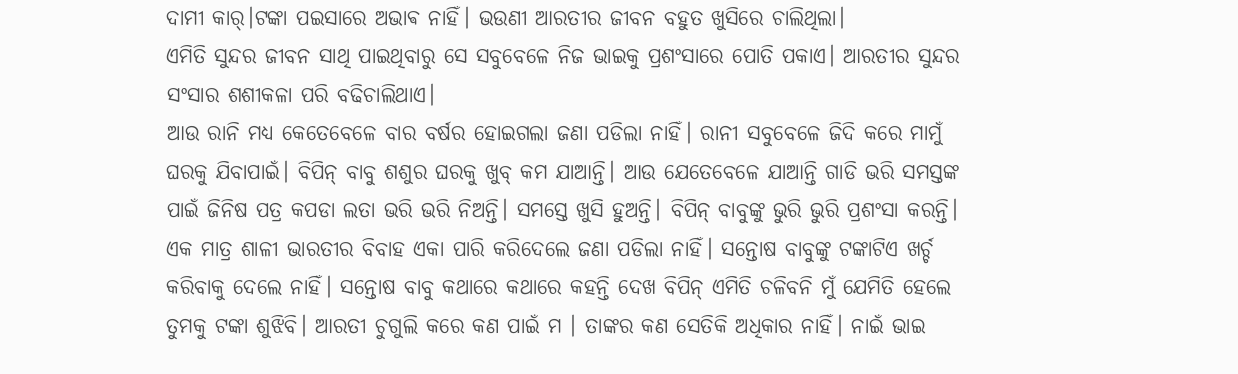ଦାମୀ କାର୍।ଟଙ୍କା ପଇସାରେ ଅଭାଵ ନାହିଁ। ଭଉଣୀ ଆରତୀର ଜୀବନ ବହୁତ ଖୁସିରେ ଚାଲିଥିଲା।
ଏମିତି ସୁନ୍ଦର ଜୀବନ ସାଥି ପାଇଥିବାରୁ ସେ ସବୁବେଳେ ନିଜ ଭାଇକୁ ପ୍ରଶଂସାରେ ପୋତି ପକାଏ। ଆରତୀର ସୁନ୍ଦର ସଂସାର ଶଶୀକଳା ପରି ବଢିଚାଲିଥାଏ।
ଆଉ ରାନି ମଧ୍ୟ କେତେବେଳେ ବାର ବର୍ଷର ହୋଇଗଲା ଜଣା ପଡିଲା ନାହିଁ। ରାନୀ ସବୁବେଳେ ଜିଦି କରେ ମାମୁଁ ଘରକୁ ଯିବାପାଇଁ। ବିପିନ୍ ବାବୁ ଶଶୁର ଘରକୁ ଖୁବ୍ କମ ଯାଆନ୍ତି। ଆଉ ଯେତେବେଳେ ଯାଆନ୍ତି ଗାଡି ଭରି ସମସ୍ତଙ୍କ ପାଇଁ ଜିନିଷ ପତ୍ର କପଡା ଲତା ଭରି ଭରି ନିଅନ୍ତି। ସମସ୍ତେ ଖୁସି ହୁଅନ୍ତି। ବିପିନ୍ ବାବୁଙ୍କୁ ଭୁରି ଭୁରି ପ୍ରଶଂସା କରନ୍ତି। ଏକ ମାତ୍ର ଶାଳୀ ଭାରତୀର ବିବାହ ଏକା ପାରି କରିଦେଲେ ଜଣା ପଡିଲା ନାହିଁ। ସନ୍ତୋଷ ବାବୁଙ୍କୁ ଟଙ୍କାଟିଏ ଖର୍ଚ୍ଚ କରିବାକୁ ଦେଲେ ନାହିଁ। ସନ୍ତୋଷ ବାବୁ କଥାରେ କଥାରେ କହନ୍ତି ଦେଖ ବିପିନ୍ ଏମିତି ଚଳିବନି ମୁଁ ଯେମିତି ହେଲେ ତୁମକୁ ଟଙ୍କା ଶୁଝିବି। ଆରତୀ ଚୁଗୁଲି କରେ କଣ ପାଇଁ ମ । ତାଙ୍କର କଣ ସେତିକି ଅଧିକାର ନାହିଁ। ନାଇଁ ଭାଇ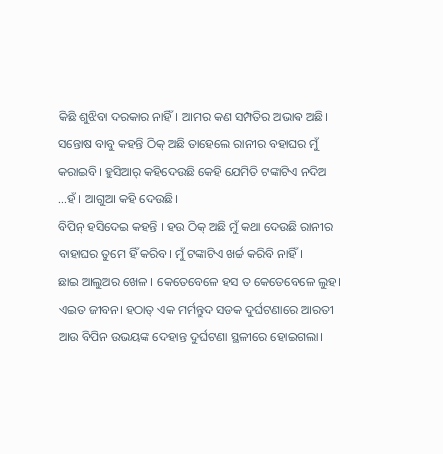କିଛି ଶୁଝିବା ଦରକାର ନାହିଁ। ଆମର କଣ ସମ୍ପତିର ଅଭାଵ ଅଛି।
ସନ୍ତୋଷ ବାବୁ କହନ୍ତି ଠିକ୍ ଅଛି ତାହେଲେ ରାନୀର ବହାଘର ମୁଁ କରାଇବି। ହୁସିଆର୍ କହିଦେଉଛି କେହି ଯେମିତି ଟଙ୍କାଟିଏ ନଦିଅ ...ହଁ । ଆଗୁଆ କହି ଦେଉଛି।
ବିପିନ୍ ହସିଦେଇ କହନ୍ତି । ହଉ ଠିକ୍ ଅଛି ମୁଁ କଥା ଦେଉଛି ରାନୀର ବାହାଘର ତୁମେ ହିଁ କରିବ। ମୁଁ ଟଙ୍କାଟିଏ ଖର୍ଚ୍ଚ କରିବି ନାହିଁ।
ଛାଇ ଆଲୁଅର ଖେଳ । କେତେବେଳେ ହସ ତ କେତେବେଳେ ଲୁହ। ଏଇତ ଜୀବନ। ହଠାତ୍ ଏକ ମର୍ମନ୍ତୁଦ ସଡକ ଦୁର୍ଘଟଣାରେ ଆରତୀ ଆଉ ବିପିନ ଉଭୟଙ୍କ ଦେହାନ୍ତ ଦୁର୍ଘଟଣା ସ୍ଥଳୀରେ ହୋଇଗଲା।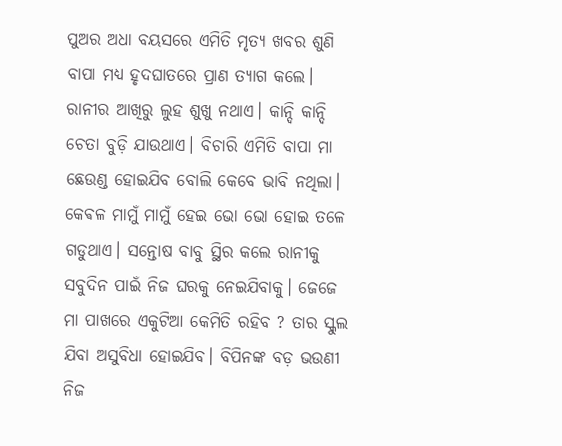ପୁଅର ଅଧା ବୟସରେ ଏମିତି ମୃତ୍ୟ ଖବର ଶୁଣି ବାପା ମଧ୍ୟ ହୃଦଘାତରେ ପ୍ରାଣ ତ୍ୟାଗ କଲେ। ରାନୀର ଆଖିରୁ ଲୁହ ଶୁଖୁ ନଥାଏ। କାନ୍ଦି କାନ୍ଦି ଚେତା ବୁଡ଼ି ଯାଉଥାଏ। ବିଚାରି ଏମିତି ବାପା ମା ଛେଉଣ୍ଡ ହୋଇଯିବ ବୋଲି କେବେ ଭାବି ନଥିଲା।
କେଵଳ ମାମୁଁ ମାମୁଁ ହେଇ ଭୋ ଭୋ ହୋଇ ତଳେ ଗଡୁଥାଏ। ସନ୍ତୋଷ ବାବୁ ସ୍ଥିର କଲେ ରାନୀକୁ ସବୁଦିନ ପାଇଁ ନିଜ ଘରକୁ ନେଇଯିବାକୁ। ଜେଜେ ମା ପାଖରେ ଏକୁଟିଆ କେମିତି ରହିବ ? ତାର ସ୍କୁଲ ଯିବା ଅସୁବିଧା ହୋଇଯିବ। ବିପିନଙ୍କ ବଡ଼ ଭଉଣୀ ନିଜ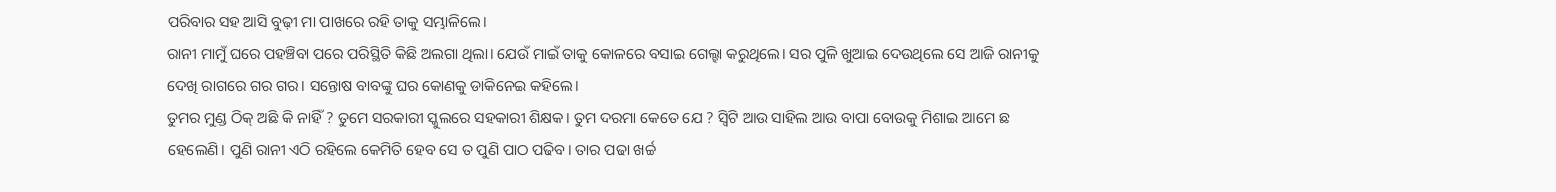ପରିବାର ସହ ଆସି ବୁଢ଼ୀ ମା ପାଖରେ ରହି ତାକୁ ସମ୍ଭାଳିଲେ।
ରାନୀ ମାମୁଁ ଘରେ ପହଞ୍ଚିବା ପରେ ପରିସ୍ଥିତି କିଛି ଅଲଗା ଥିଲା। ଯେଉଁ ମାଇଁ ତାକୁ କୋଳରେ ବସାଇ ଗେଲ୍ହା କରୁଥିଲେ। ସର ପୁଳି ଖୁଆଇ ଦେଉଥିଲେ ସେ ଆଜି ରାନୀକୁ ଦେଖି ରାଗରେ ଗର ଗର। ସନ୍ତୋଷ ବାବଙ୍କୁ ଘର କୋଣକୁ ଡାକିନେଇ କହିଲେ।
ତୁମର ମୁଣ୍ଡ ଠିକ୍ ଅଛି କି ନାହିଁ ? ତୁମେ ସରକାରୀ ସ୍କୁଲରେ ସହକାରୀ ଶିକ୍ଷକ। ତୁମ ଦରମା କେତେ ଯେ ? ସ୍ୱିଟି ଆଉ ସାହିଲ ଆଉ ବାପା ବୋଉକୁ ମିଶାଇ ଆମେ ଛ ହେଲେଣି। ପୁଣି ରାନୀ ଏଠି ରହିଲେ କେମିତି ହେବ ସେ ତ ପୁଣି ପାଠ ପଢିବ। ତାର ପଢା ଖର୍ଚ୍ଚ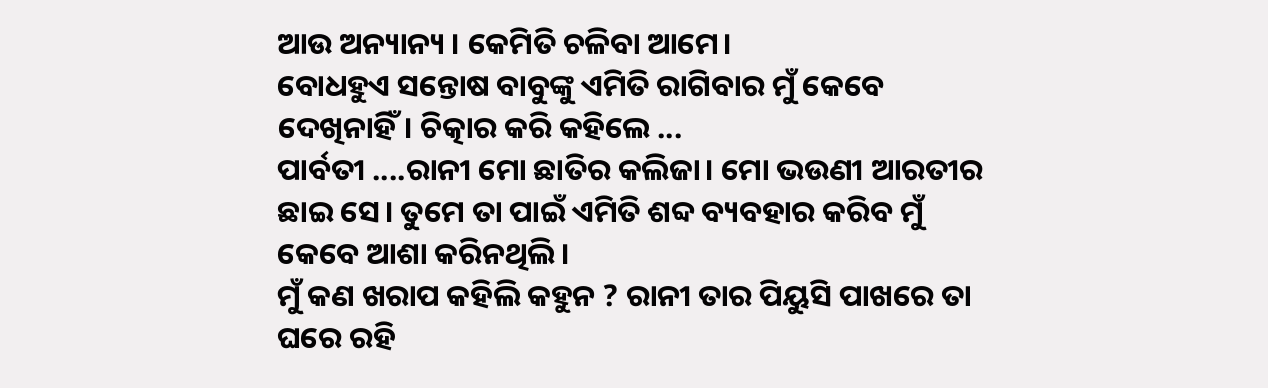ଆଉ ଅନ୍ୟାନ୍ୟ । କେମିତି ଚଳିବା ଆମେ।
ବୋଧହୁଏ ସନ୍ତୋଷ ବାବୁଙ୍କୁ ଏମିତି ରାଗିବାର ମୁଁ କେବେ ଦେଖିନାହିଁ। ଚିତ୍କାର କରି କହିଲେ ...
ପାର୍ବତୀ ....ରାନୀ ମୋ ଛାତିର କଲିଜା। ମୋ ଭଉଣୀ ଆରତୀର ଛାଇ ସେ। ତୁମେ ତା ପାଇଁ ଏମିତି ଶବ୍ଦ ବ୍ୟବହାର କରିବ ମୁଁ କେବେ ଆଶା କରିନଥିଲି।
ମୁଁ କଣ ଖରାପ କହିଲି କହୁନ ? ରାନୀ ତାର ପିୟୁସି ପାଖରେ ତା ଘରେ ରହି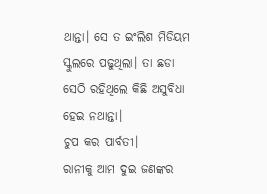ଥାନ୍ତା। ସେ ତ ଇଂଲିଶ ମିଡିୟମ ସ୍କୁଲରେ ପଢୁଥିଲା। ତା ଛଡା ସେଠି ରହିଥିଲେ କିଛି ଅସୁବିଧା ହେଇ ନଥାନ୍ତା।
ଚୁପ କର ପାର୍ବତୀ।
ରାନୀକୁ ଆମ ଦୁଇ ଜଣଙ୍କର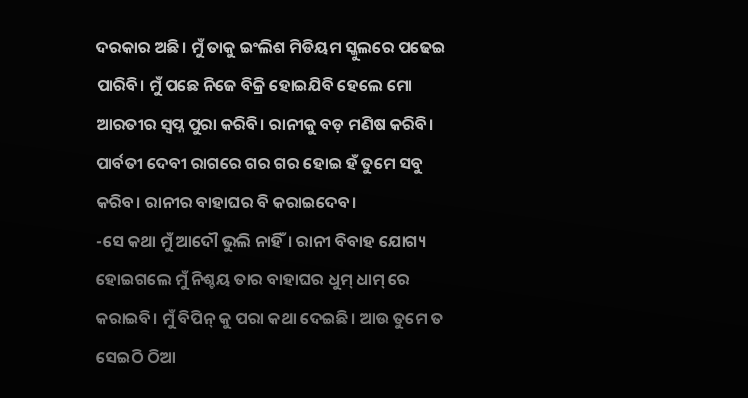ଦରକାର ଅଛି। ମୁଁ ତାକୁ ଇଂଲିଶ ମିଡିୟମ ସ୍କୁଲରେ ପଢେଇ ପାରିବି। ମୁଁ ପଛେ ନିଜେ ବିକ୍ରି ହୋଇଯିବି ହେଲେ ମୋ ଆରତୀର ସ୍ୱପ୍ନ ପୁରା କରିବି। ରାନୀକୁ ବଡ଼ ମଣିଷ କରିବି।
ପାର୍ବତୀ ଦେବୀ ରାଗରେ ଗର ଗର ହୋଇ ହଁ ତୁମେ ସବୁ କରିବ। ରାନୀର ବାହାଘର ବି କରାଇଦେବ।
-ସେ କଥା ମୁଁ ଆଦୌ ଭୁଲି ନାହିଁ। ରାନୀ ବିବାହ ଯୋଗ୍ୟ ହୋଇଗଲେ ମୁଁ ନିଶ୍ଚୟ ତାର ବାହାଘର ଧୁମ୍ ଧାମ୍ ରେ କରାଇବି। ମୁଁ ବିପିନ୍ କୁ ପରା କଥା ଦେଇଛି। ଆଉ ତୁମେ ତ ସେଇଠି ଠିଆ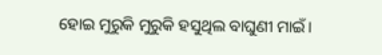ହୋଇ ମୁରୁକି ମୁରୁକି ହସୁଥିଲ ବାଘୁଣୀ ମାଇଁ।